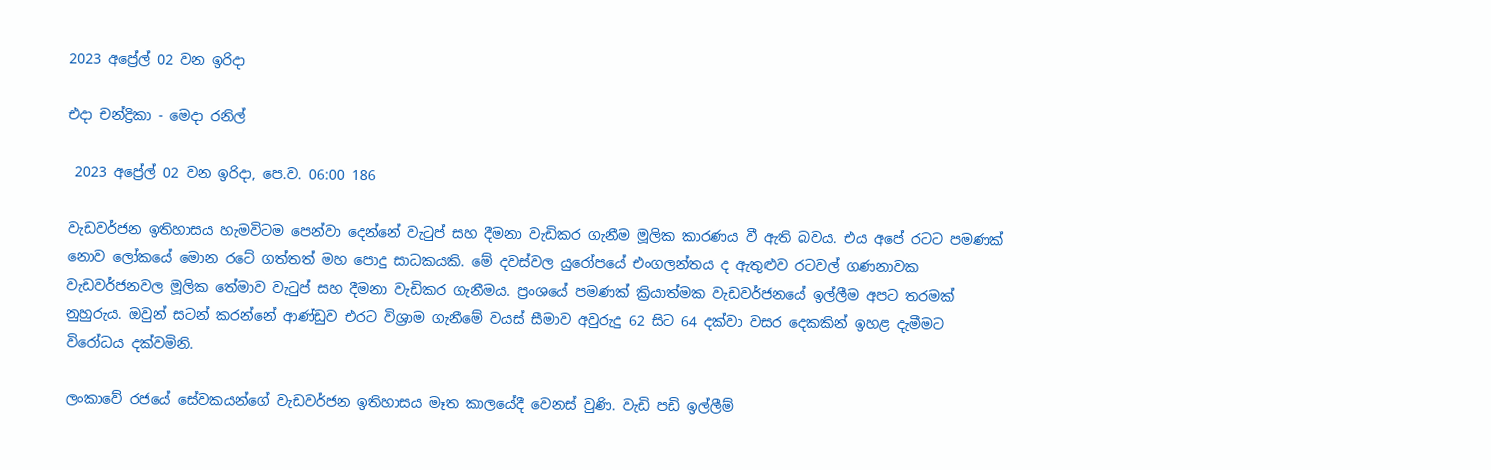2023 අප්‍රේල් 02 වන ඉරිදා

එදා චන්ද්‍රිකා - මෙදා රනිල්

 2023 අප්‍රේල් 02 වන ඉරිදා, පෙ.ව. 06:00 186

වැඩවර්ජන ඉතිහාසය හැමවිටම පෙන්වා දෙන්නේ වැටුප් සහ දීමනා වැඩිකර ගැනීම මූලික කාරණය වී ඇති බවය. එය අපේ රටට පමණක් නොව ලෝකයේ මොන රටේ ගත්තත් මහ පොදු සාධකයකි. මේ දවස්වල යුරෝපයේ එංගලන්තය ද ඇතුළුව රටවල් ගණනාවක වැඩවර්ජනවල මූලික තේමාව වැටුප් සහ දීමනා වැඩිකර ගැනීමය. ප්‍රංශයේ පමණක් ක්‍රියාත්මක වැඩවර්ජනයේ ඉල්ලීම අපට තරමක් නුහුරුය. ඔවුන් සටන් කරන්නේ ආණ්ඩුව එරට විශ්‍රාම ගැනීමේ වයස් සීමාව අවුරුදු 62 සිට 64 දක්වා වසර දෙකකින් ඉහළ දැමීමට විරෝධය දක්වමිනි.

ලංකාවේ රජයේ සේවකයන්ගේ වැඩවර්ජන ඉතිහාසය මෑත කාලයේදී වෙනස් වුණි. වැඩි පඩි ඉල්ලීම්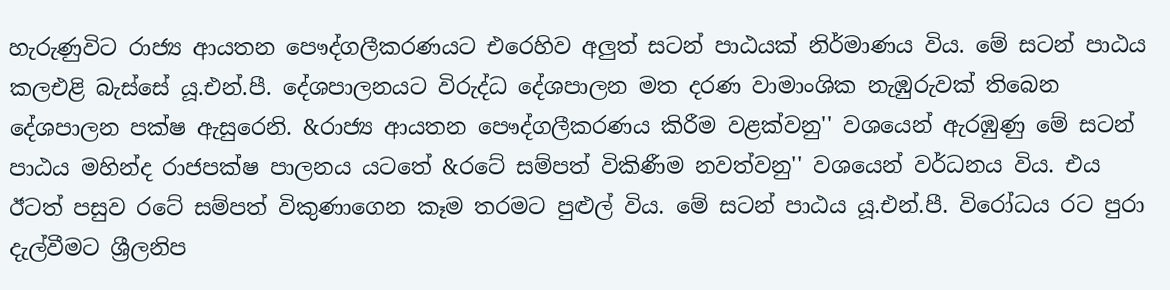හැරුණුවිට රාජ්‍ය ආයතන පෞද්ගලීකරණයට එරෙහිව අලුත් සටන් පාඨයක් නිර්මාණය විය. මේ සටන් පාඨය කලඑළි බැස්සේ යූ.එන්.පී. දේශපාලනයට විරුද්ධ දේශපාලන මත දරණ වාමාංශික නැඹුරුවක් තිබෙන දේශපාලන පක්ෂ ඇසුරෙනි. &රාජ්‍ය ආයතන පෞද්ගලීකරණය කිරීම වළක්වනු'' වශයෙන් ඇරඹුණු මේ සටන් පාඨය මහින්ද රාජපක්ෂ පාලනය යටතේ &රටේ සම්පත් විකිණීම නවත්වනු'' වශයෙන් වර්ධනය විය. එය ඊටත් පසුව රටේ සම්පත් විකුණාගෙන කෑම තරමට පුළුල් විය. මේ සටන් පාඨය යූ.එන්.පී. විරෝධය රට පුරා දැල්වීමට ශ්‍රීලනිප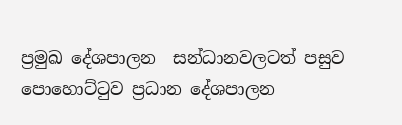ප්‍රමුඛ දේශපාලන  සන්ධානවලටත් පසුව පොහොට්ටුව ප්‍රධාන දේශපාලන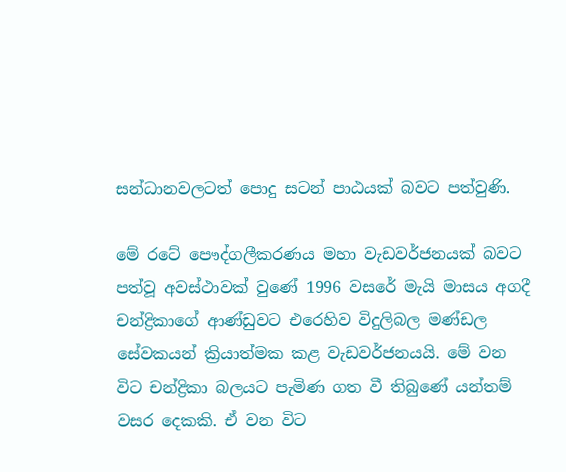සන්ධානවලටත් පොදු සටන් පාඨයක් බවට පත්වුණි.

මේ රටේ පෞද්ගලීකරණය මහා වැඩවර්ජනයක් බවට පත්වූ අවස්ථාවක් වුණේ 1996 වසරේ මැයි මාසය අගදී චන්ද්‍රිකාගේ ආණ්ඩුවට එරෙහිව විදුලිබල මණ්ඩල සේවකයන් ක්‍රියාත්මක කළ වැඩවර්ජනයයි. මේ වන විට චන්ද්‍රිකා බලයට පැමිණ ගත වී තිබුණේ යන්තම් වසර දෙකකි. ඒ වන විට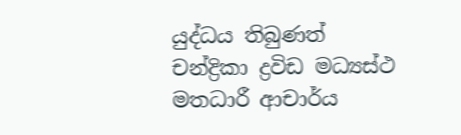යුද්ධය තිබුණත් චන්ද්‍රිකා ද්‍රවිඩ මධ්‍යස්ථ මතධාරී ආචාර්ය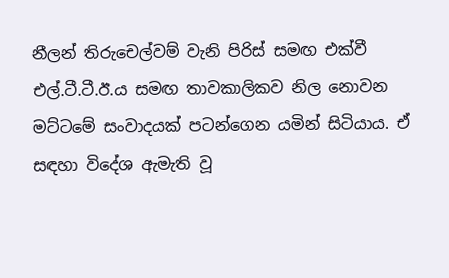නීලන් තිරුචෙල්වම් වැනි පිරිස් සමඟ එක්වී එල්.ටී.ටී.ඊ.ය සමඟ තාවකාලිකව නිල නොවන මට්ටමේ සංවාදයක් පටන්ගෙන යමින් සිටියාය. ඒ සඳහා විදේශ ඇමැති වූ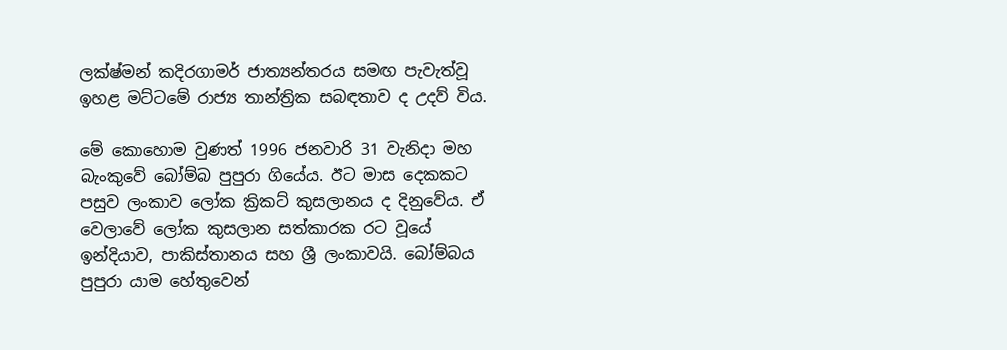ලක්ෂ්මන් කදිරගාමර් ජාත්‍යන්තරය සමඟ පැවැත්වූ ඉහළ මට්ටමේ රාජ්‍ය තාන්ත්‍රික සබඳතාව ද උදව් විය.

මේ කොහොම වුණත් 1996 ජනවාරි 31 වැනිදා මහ බැංකුවේ බෝම්බ පුපුරා ගියේය. ඊට මාස දෙකකට පසුව ලංකාව ලෝක ක්‍රිකට් කුසලානය ද දිනුවේය. ඒ වෙලාවේ ලෝක කුසලාන සත්කාරක රට වූයේ ඉන්දියාව, පාකිස්තානය සහ ශ්‍රී ලංකාවයි. බෝම්බය පුපුරා යාම හේතුවෙන්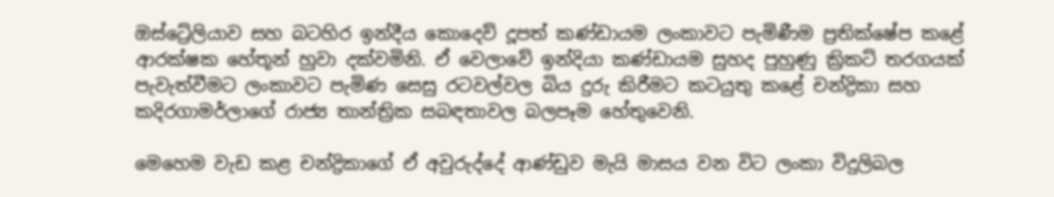ඔස්ට්‍රේලියාව සහ බටහිර ඉන්දීය කොදෙව් දූපත් කණ්ඩායම ලංකාවට පැමිණීම ප්‍රතික්ෂේප කළේ ආරක්ෂක හේතූන් හුවා දක්වමිනි. ඒ වෙලාවේ ඉන්දියා කණ්ඩායම සුහද පුහුණු ක්‍රිකට් තරගයක් පැවැත්වීමට ලංකාවට පැමිණ සෙසු රටවල්වල බිය දුරු කිරීමට කටයුතු කළේ චන්ද්‍රිකා සහ කදිරගාමර්ලාගේ රාජ්‍ය තාන්ත්‍රික සබඳතාවල බලපෑම හේතුවෙනි.

මෙහෙම වැඩ කළ චන්ද්‍රිකාගේ ඒ අවුරුද්දේ ආණ්ඩුව මැයි මාසය වන විට ලංකා විදුලිබල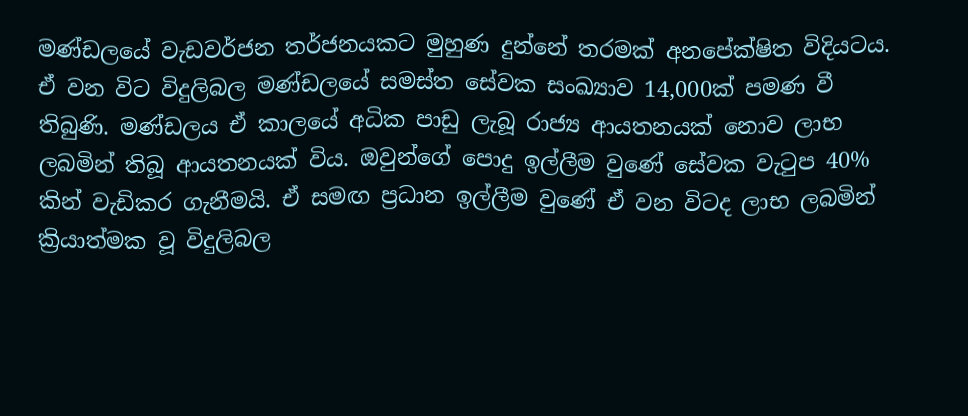මණ්ඩලයේ වැඩවර්ජන තර්ජනයකට මුහුණ දුන්නේ තරමක් අනපේක්ෂිත විදියටය. ඒ වන විට විදුලිබල මණ්ඩලයේ සමස්ත සේවක සංඛ්‍යාව 14,000ක් පමණ වී තිබුණි. මණ්ඩලය ඒ කාලයේ අධික පාඩු ලැබූ රාජ්‍ය ආයතනයක් නොව ලාභ ලබමින් තිබූ ආයතනයක් විය. ඔවුන්ගේ පොදු ඉල්ලීම වුණේ සේවක වැටුප 40% කින් වැඩිකර ගැනීමයි. ඒ සමඟ ප්‍රධාන ඉල්ලීම වුණේ ඒ වන විටද ලාභ ලබමින් ක්‍රියාත්මක වූ විදුලිබල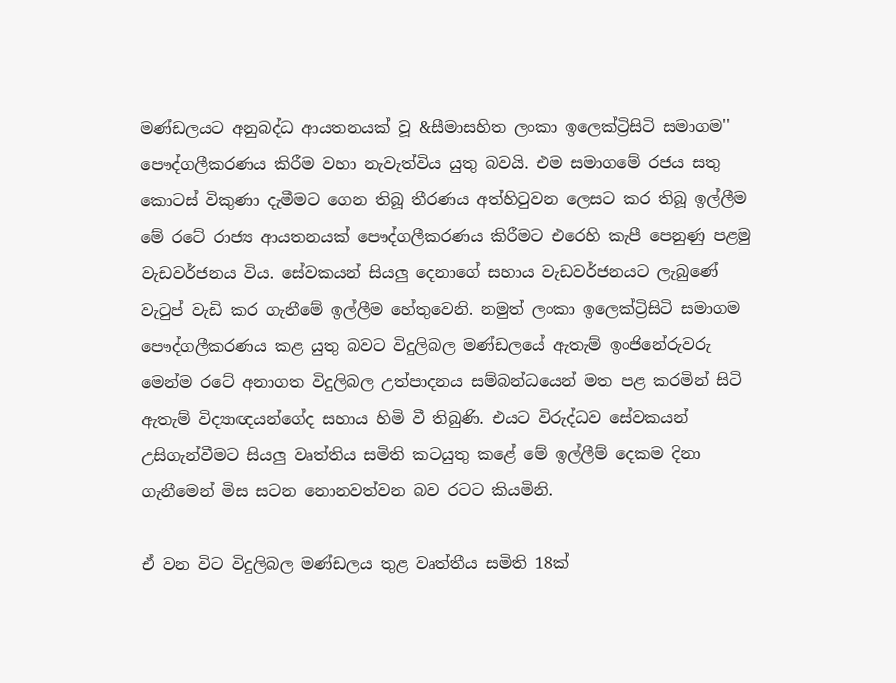මණ්ඩලයට අනුබද්ධ ආයතනයක් වූ &සීමාසහිත ලංකා ඉලෙක්ට්‍රිසිටි සමාගම'' පෞද්ගලීකරණය කිරීම වහා නැවැත්විය යුතු බවයි. එම සමාගමේ රජය සතු කොටස් විකුණා දැමීමට ගෙන තිබූ තීරණය අත්හිටුවන ලෙසට කර තිබූ ඉල්ලීම මේ රටේ රාජ්‍ය ආයතනයක් පෞද්ගලීකරණය කිරීමට එරෙහි කැපී පෙනුණු පළමු වැඩවර්ජනය විය. සේවකයන් සියලු දෙනාගේ සහාය වැඩවර්ජනයට ලැබුණේ වැටුප් වැඩි කර ගැනීමේ ඉල්ලීම හේතුවෙනි. නමුත් ලංකා ඉලෙක්ට්‍රිසිටි සමාගම පෞද්ගලීකරණය කළ යුතු බවට විදුලිබල මණ්ඩලයේ ඇතැම් ඉංජිනේරුවරු මෙන්ම රටේ අනාගත විදුලිබල උත්පාදනය සම්බන්ධයෙන් මත පළ කරමින් සිටි ඇතැම් විද්‍යාඥයන්ගේද සහාය හිමි වී තිබුණි. එයට විරුද්ධව සේවකයන් උසිගැන්වීමට සියලු වෘත්තිය සමිති කටයුතු කළේ මේ ඉල්ලීම් දෙකම දිනා ගැනීමෙන් මිස සටන නොනවත්වන බව රටට කියමිනි.

ඒ වන විට විදුලිබල මණ්ඩලය තුළ වෘත්තීය සමිති 18ක්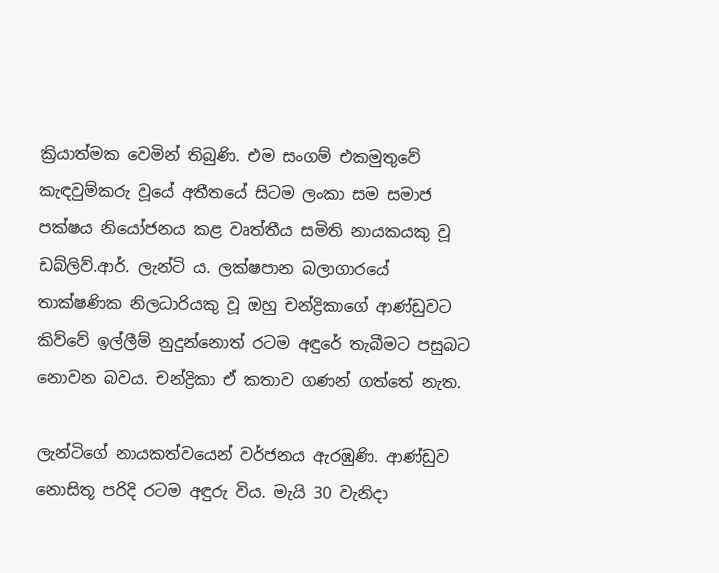ක්‍රියාත්මක වෙමින් තිබුණි. එම සංගම් එකමුතුවේ කැඳවුම්කරු වූයේ අතීතයේ සිටම ලංකා සම සමාජ පක්ෂය නියෝජනය කළ වෘත්තීය සමිති නායකයකු වූ ඩබ්ලිව්.ආර්. ලැන්ටි ය. ලක්ෂපාන බලාගාරයේ තාක්ෂණික නිලධාරියකු වූ ඔහු චන්ද්‍රිකාගේ ආණ්ඩුවට කිව්වේ ඉල්ලීම් නුදුන්නොත් රටම අඳුරේ තැබීමට පසුබට නොවන බවය. චන්ද්‍රිකා ඒ කතාව ගණන් ගත්තේ නැත.

ලැන්ටිගේ නායකත්වයෙන් වර්ජනය ඇරඹුණි. ආණ්ඩුව නොසිතූ පරිදි රටම අඳුරු විය. මැයි 30 වැනිදා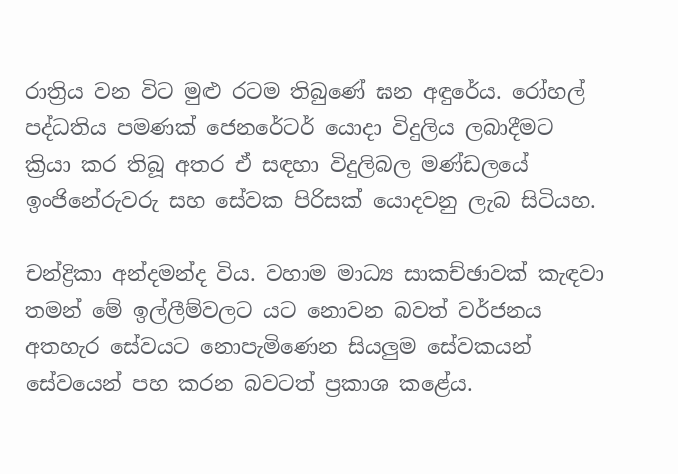රාත්‍රිය වන විට මුළු රටම තිබුණේ ඝන අඳුරේය. රෝහල් පද්ධතිය පමණක් ජෙනරේටර් යොදා විදුලිය ලබාදීමට ක්‍රියා කර තිබූ අතර ඒ සඳහා විදුලිබල මණ්ඩලයේ ඉංජිනේරුවරු සහ සේවක පිරිසක් යොදවනු ලැබ සිටියහ.

චන්ද්‍රිකා අන්දමන්ද විය. වහාම මාධ්‍ය සාකච්ඡාවක් කැඳවා තමන් මේ ඉල්ලීම්වලට යට නොවන බවත් වර්ජනය අතහැර සේවයට නොපැමිණෙන සියලුම සේවකයන් සේවයෙන් පහ කරන බවටත් ප්‍රකාශ කළේය.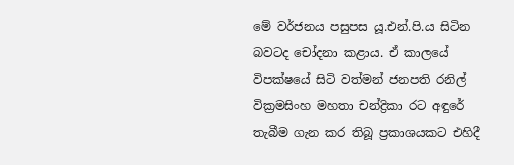මේ වර්ජනය පසුපස යූ.එන්.පි.ය සිටින බවටද චෝදනා කළාය. ඒ කාලයේ විපක්ෂයේ සිටි වත්මන් ජනපති රනිල් වික්‍රමසිංහ මහතා චන්ද්‍රිකා රට අඳුරේ තැබීම ගැන කර තිබූ ප්‍රකාශයකට එහිදී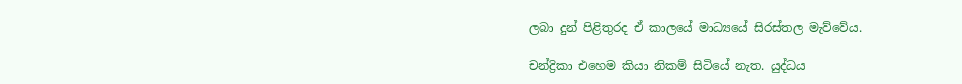ලබා දුන් පිළිතුරද ඒ කාලයේ මාධ්‍යයේ සිරස්තල මැව්වේය.

චන්ද්‍රිකා එහෙම කියා නිකම් සිටියේ නැත. යුද්ධය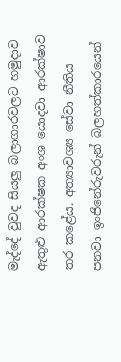මැද්දේ වුවද සියලු බලාගාරවලට හමුදාව ඇතුළු ආරක්ෂක අංශ යොදවා ආරක්ෂාව තර කළේය. අත්‍යාවශ්‍ය සේවා නීතිය පනවා ඉංජිනේරුවරුන් බලහත්කාරයෙන්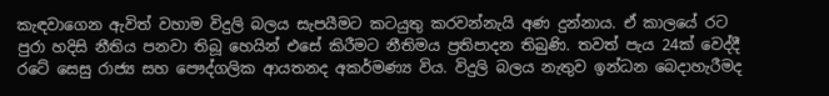කැඳවාගෙන ඇවිත් වහාම විදුලි බලය සැපයීමට කටයුතු කරවන්නැයි අණ දුන්නාය. ඒ කාලයේ රට පුරා හදිසි නීතිය පනවා තිබූ හෙයින් එසේ කිරීමට නීතිමය ප්‍රතිපාදන තිබුණි. තවත් පැය 24ක් වෙද්දී රටේ සෙසු රාජ්‍ය සහ පෞද්ගලික ආයතනද අකර්මණ්‍ය විය. විදුලි බලය නැතුව ඉන්ධන බෙදාහැරීමද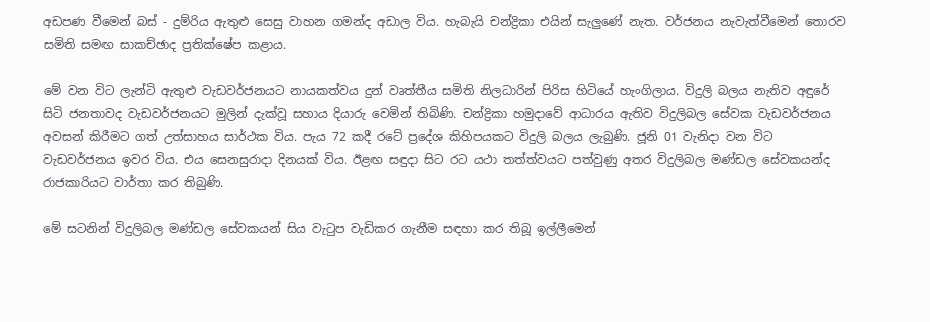අඩපණ වීමෙන් බස් - දුම්රිය ඇතුළු සෙසු වාහන ගමන්ද අඩාල විය. හැබැයි චන්ද්‍රිකා එයින් සැලුණේ නැත. වර්ජනය නැවැත්වීමෙන් තොරව සමිති සමඟ සාකච්ඡාද ප්‍රතික්ෂේප කළාය.

මේ වන විට ලැන්ටි ඇතුළු වැඩවර්ජනයට නායකත්වය දුන් වෘත්තීය සමිති නිලධාරින් පිරිස හිටියේ හැංගිලාය. විදුලි බලය නැතිව අඳුරේ සිටි ජනතාවද වැඩවර්ජනයට මුලින් දැක්වූ සහාය දියාරු වෙමින් තිබිණි. චන්ද්‍රිකා හමුදාවේ ආධාරය ඇතිව විදුලිබල සේවක වැඩවර්ජනය අවසන් කිරීමට ගත් උත්සාහය සාර්ථක විය. පැය 72 කදී රටේ ප්‍රදේශ කිහිපයකට විදුලි බලය ලැබුණි. ජූනි 01 වැනිදා වන විට වැඩවර්ජනය ඉවර විය. එය සෙනසුරාදා දිනයක් විය. ඊළඟ සඳුදා සිට රට යථා තත්ත්වයට පත්වුණු අතර විදුලිබල මණ්ඩල සේවකයන්ද රාජකාරියට වාර්තා කර තිබුණි.

මේ සටනින් විදුලිබල මණ්ඩල සේවකයන් සිය වැටුප වැඩිකර ගැනීම සඳහා කර තිබූ ඉල්ලීමෙන්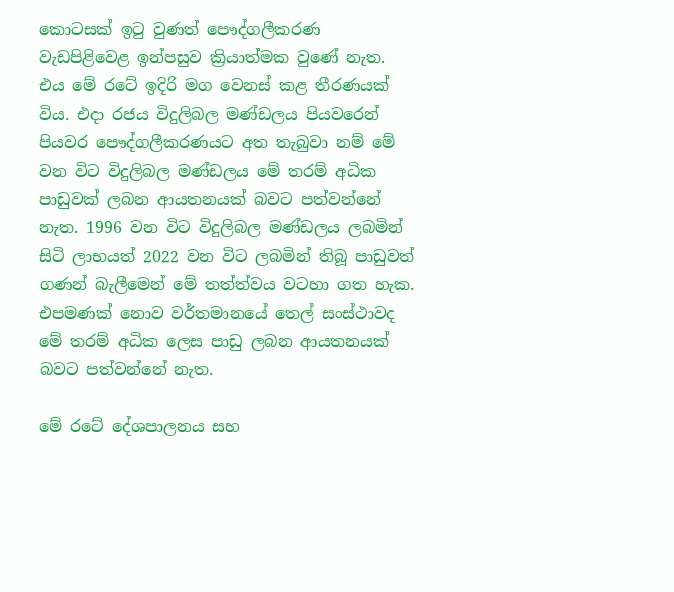කොටසක් ඉටු වුණත් පෞද්ගලීකරණ වැඩපිළිවෙළ ඉන්පසුව ක්‍රියාත්මක වුණේ නැත. එය මේ රටේ ඉදිරි මග වෙනස් කළ තීරණයක් විය. එදා රජය විදුලිබල මණ්ඩලය පියවරෙන් පියවර පෞද්ගලීකරණයට අත තැබුවා නම් මේ වන විට විදුලිබල මණ්ඩලය මේ තරම් අධික පාඩුවක් ලබන ආයතනයක් බවට පත්වන්නේ නැත. 1996 වන විට විදුලිබල මණ්ඩලය ලබමින් සිටි ලාභයත් 2022 වන විට ලබමින් තිබූ පාඩුවත් ගණන් බැලීමෙන් මේ තත්ත්වය වටහා ගත හැක. එපමණක් නොව වර්තමානයේ තෙල් සංස්ථාවද මේ තරම් අධික ලෙස පාඩු ලබන ආයතනයක් බවට පත්වන්නේ නැත.

මේ රටේ දේශපාලනය සහ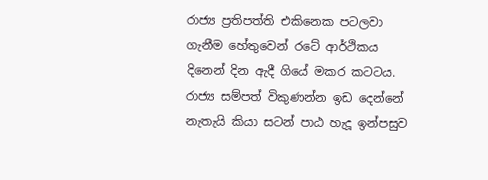රාජ්‍ය ප්‍රතිපත්ති එකිනෙක පටලවා ගැනීම හේතුවෙන් රටේ ආර්ථිකය දිනෙන් දින ඇදී ගියේ මකර කටටය. රාජ්‍ය සම්පත් විකුණන්න ඉඩ දෙන්නේ නැතැයි කියා සටන් පාඨ හැදූ ඉන්පසුව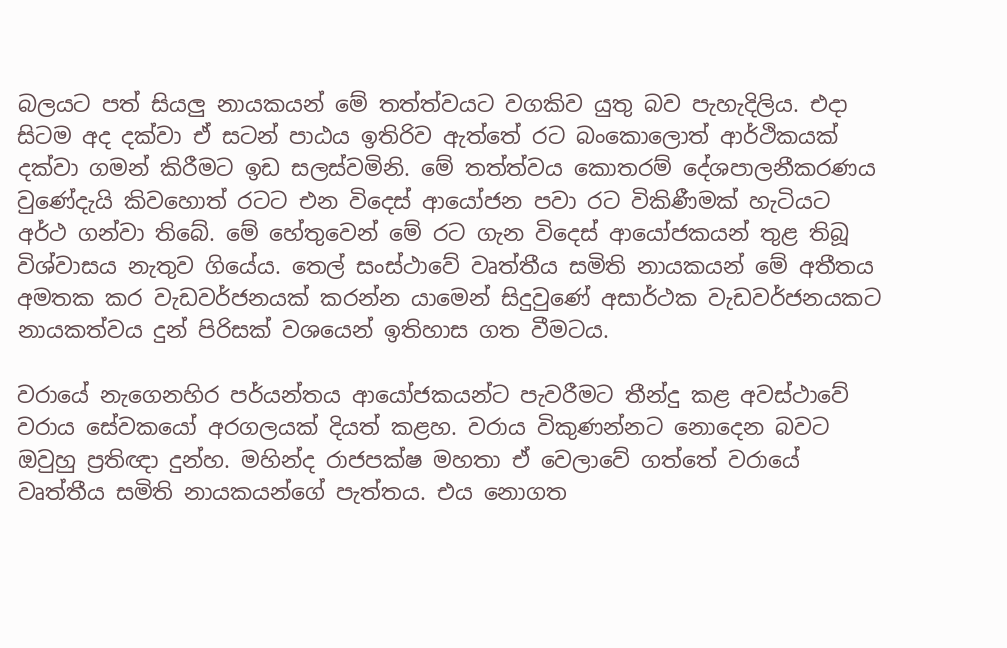බලයට පත් සියලු නායකයන් මේ තත්ත්වයට වගකිව යුතු බව පැහැදිලිය. එදා සිටම අද දක්වා ඒ සටන් පාඨය ඉතිරිව ඇත්තේ රට බංකොලොත් ආර්ථිකයක් දක්වා ගමන් කිරීමට ඉඩ සලස්වමිනි. මේ තත්ත්වය කොතරම් දේශපාලනීකරණය වුණේදැයි කිවහොත් රටට එන විදෙස් ආයෝජන පවා රට විකිණීමක් හැටියට අර්ථ ගන්වා තිබේ. මේ හේතුවෙන් මේ රට ගැන විදෙස් ආයෝජකයන් තුළ තිබූ විශ්වාසය නැතුව ගියේය. තෙල් සංස්ථාවේ වෘත්තීය සමිති නායකයන් මේ අතීතය අමතක කර වැඩවර්ජනයක් කරන්න යාමෙන් සිදුවුණේ අසාර්ථක වැඩවර්ජනයකට නායකත්වය දුන් පිරිසක් වශයෙන් ඉතිහාස ගත වීමටය.

වරායේ නැගෙනහිර පර්යන්තය ආයෝජකයන්ට පැවරීමට තීන්දු කළ අවස්ථාවේ වරාය සේවකයෝ අරගලයක් දියත් කළහ. වරාය විකුණන්නට නොදෙන බවට ඔවුහු ප්‍රතිඥා දුන්හ. මහින්ද රාජපක්ෂ මහතා ඒ වෙලාවේ ගත්තේ වරායේ වෘත්තීය සමිති නායකයන්ගේ පැත්තය. එය නොගත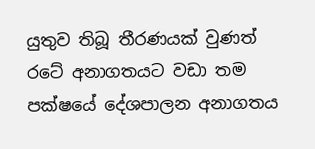යුතුව තිබූ තීරණයක් වුණත් රටේ අනාගතයට වඩා තම පක්ෂයේ දේශපාලන අනාගතය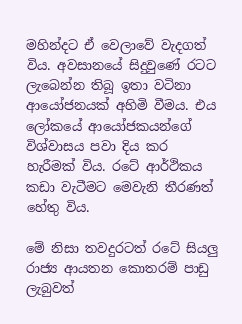මහින්දට ඒ වෙලාවේ වැදගත් විය. අවසානයේ සිදුවුණේ රටට ලැබෙන්න තිබූ ඉතා වටිනා ආයෝජනයක් අහිමි වීමය. එය ලෝකයේ ආයෝජකයන්ගේ විශ්වාසය පවා දිය කර හැරීමක් විය. රටේ ආර්ථිකය කඩා වැටීමට මෙවැනි තීරණත් හේතු විය.

මේ නිසා තවදුරටත් රටේ සියලු රාජ්‍ය ආයතන කොතරම් පාඩු ලැබුවත්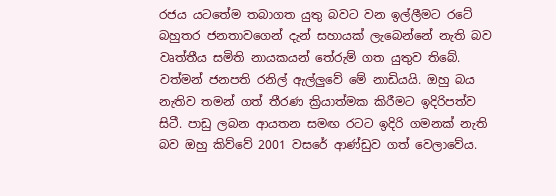රජය යටතේම තබාගත යුතු බවට වන ඉල්ලීමට රටේ බහුතර ජනතාවගෙන් දැන් සහායක් ලැබෙන්නේ නැති බව වෘත්තීය සමිති නායකයන් තේරුම් ගත යුතුව තිබේ. වත්මන් ජනපති රනිල් ඇල්ලුවේ මේ නාඩියයි. ඔහු බය නැතිව තමන් ගත් තීරණ ක්‍රියාත්මක කිරීමට ඉදිරිපත්ව සිටී. පාඩු ලබන ආයතන සමඟ රටට ඉදිරි ගමනක් නැති බව ඔහු කිව්වේ 2001 වසරේ ආණ්ඩුව ගත් වෙලාවේය.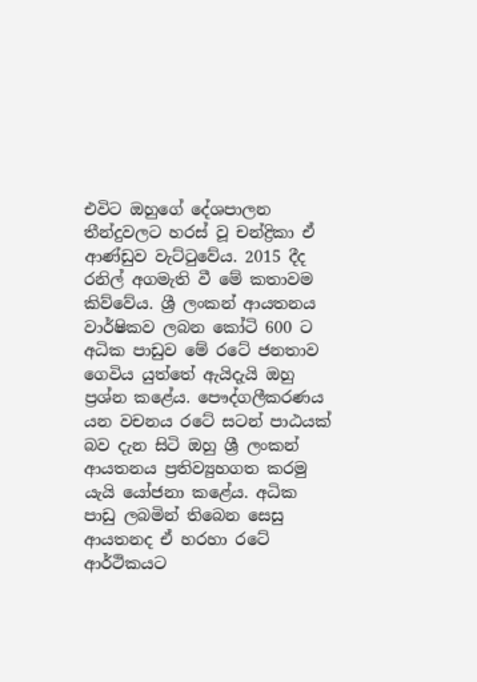එවිට ඔහුගේ දේශපාලන තීන්දුවලට හරස් වූ චන්ද්‍රිකා ඒ ආණ්ඩුව වැට්ටුවේය. 2015 දීද රනිල් අගමැති වී මේ කතාවම කිව්වේය. ශ්‍රී ලංකන් ආයතනය වාර්ෂිකව ලබන කෝටි 600 ට අධික පාඩුව මේ රටේ ජනතාව ගෙවිය යුත්තේ ඇයිදැයි ඔහු ප්‍රශ්න කළේය. පෞද්ගලීකරණය යන වචනය රටේ සටන් පාඨයක් බව දැන සිටි ඔහු ශ්‍රී ලංකන් ආයතනය ප්‍රතිව්‍යුහගත කරමු යැයි යෝජනා කළේය. අධික පාඩු ලබමින් තිබෙන සෙසු ආයතනද ඒ හරහා රටේ ආර්ථිකයට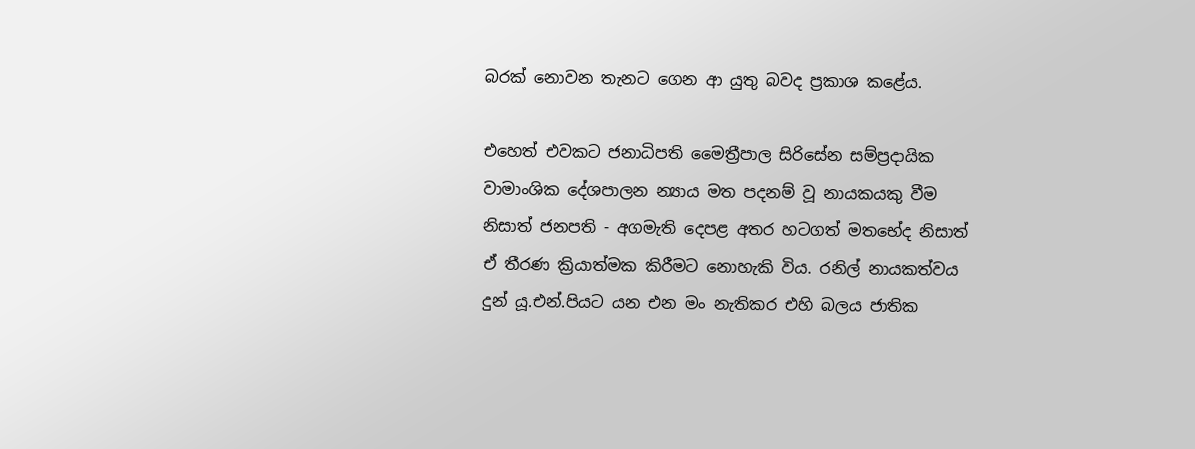බරක් නොවන තැනට ගෙන ආ යුතු බවද ප්‍රකාශ කළේය.

එහෙත් එවකට ජනාධිපති මෛත්‍රීපාල සිරිසේන සම්ප්‍රදායික වාමාංශික දේශපාලන න්‍යාය මත පදනම් වූ නායකයකු වීම නිසාත් ජනපති - අගමැති දෙපළ අතර හටගත් මතභේද නිසාත් ඒ තීරණ ක්‍රියාත්මක කිරීමට නොහැකි විය. රනිල් නායකත්වය දුන් යූ.එන්.පියට යන එන මං නැතිකර එහි බලය ජාතික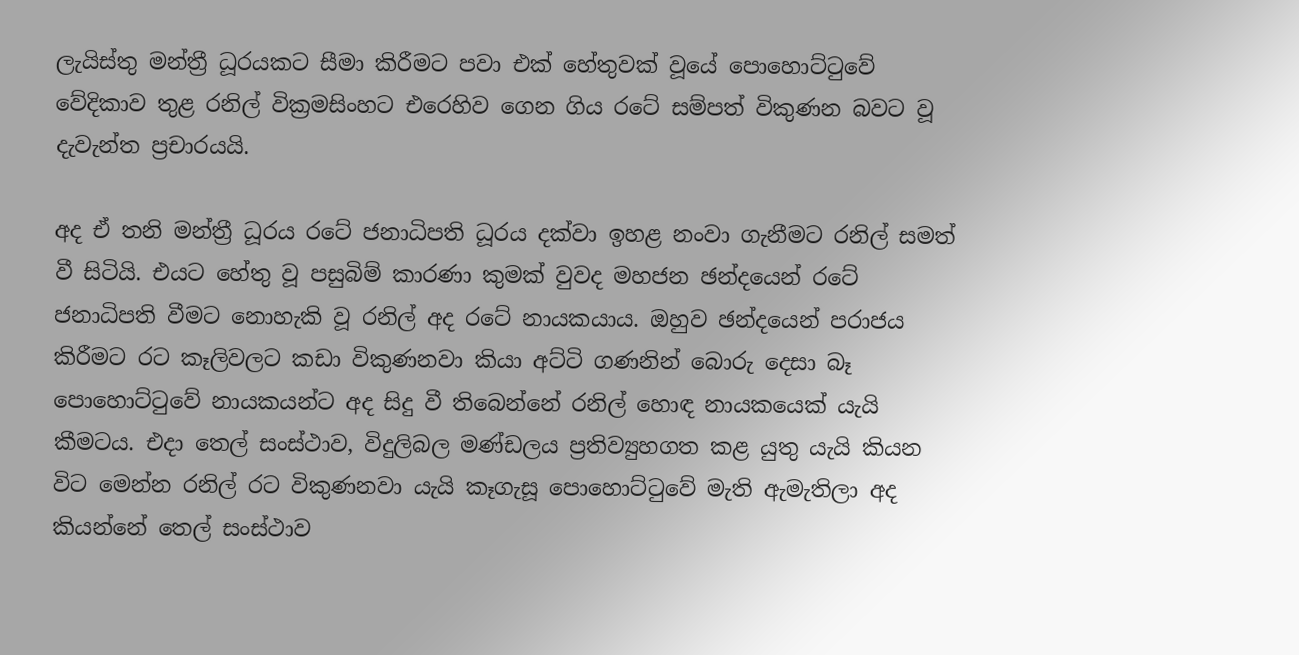ලැයිස්තු මන්ත්‍රී ධූරයකට සීමා කිරීමට පවා එක් හේතුවක් වූයේ පොහොට්ටුවේ වේදිකාව තුළ රනිල් වික්‍රමසිංහට එරෙහිව ගෙන ගිය රටේ සම්පත් විකුණන බවට වූ දැවැන්ත ප්‍රචාරයයි.

අද ඒ තනි මන්ත්‍රී ධූරය රටේ ජනාධිපති ධූරය දක්වා ඉහළ නංවා ගැනීමට රනිල් සමත් වී සිටියි. එයට හේතු වූ පසුබිම් කාරණා කුමක් වුවද මහජන ඡන්දයෙන් රටේ ජනාධිපති වීමට නොහැකි වූ රනිල් අද රටේ නායකයාය. ඔහුව ඡන්දයෙන් පරාජය කිරීමට රට කෑලිවලට කඩා විකුණනවා කියා අට්ටි ගණනින් බොරු දෙසා බෑ පොහොට්ටුවේ නායකයන්ට අද සිදු වී තිබෙන්නේ රනිල් හොඳ නායකයෙක් යැයි කීමටය. එදා තෙල් සංස්ථාව, විදුලිබල මණ්ඩලය ප්‍රතිව්‍යුහගත කළ යුතු යැයි කියන විට මෙන්න රනිල් රට විකුණනවා යැයි කෑගැසූ පොහොට්ටුවේ මැති ඇමැතිලා අද කියන්නේ තෙල් සංස්ථාව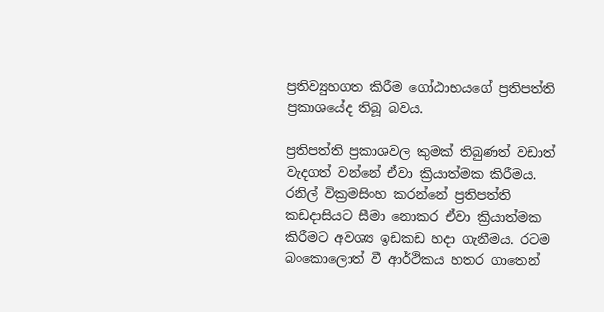ප්‍රතිව්‍යුහගත කිරීම ගෝඨාභයගේ ප්‍රතිපත්ති ප්‍රකාශයේද තිබූ බවය.

ප්‍රතිපත්ති ප්‍රකාශවල කුමක් තිබුණත් වඩාත් වැදගත් වන්නේ ඒවා ක්‍රියාත්මක කිරීමය. රනිල් වික්‍රමසිංහ කරන්නේ ප්‍රතිපත්ති කඩදාසියට සීමා නොකර ඒවා ක්‍රියාත්මක කිරීමට අවශ්‍ය ඉඩකඩ හදා ගැනීමය. රටම බං‍කොලොත් වී ආර්ථිකය හතර ගාතෙන්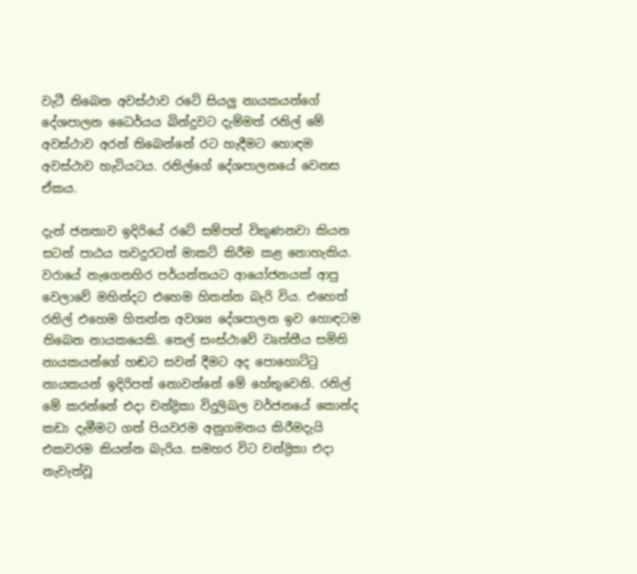වැටී තිබෙන අවස්ථාව රටේ සියලු නායකයන්ගේ දේශපාලන ධෛර්යය බින්දුවට දැම්මත් රනිල් මේ අවස්ථාව අරන් තිබෙන්නේ රට හැදීමට හොඳම අවස්ථාව හැටියටය. රනිල්ගේ දේශපාලනයේ වෙනස ඒකය.

දැන් ජනතාව ඉදිරියේ රටේ සම්පත් විකුණනවා කියන සටන් පාඨය තවදුරටත් මාකට් කිරීම කළ නොහැකිය. වරායේ නැගෙනහිර පර්යන්තයට ආයෝජනයක් ආපු වෙලාවේ මහින්දට එහෙම හිතන්න බැරි විය. එහෙත් රනිල් එහෙම හිතන්න අවශ්‍ය දේශපාලන ඉව හොඳටම තිබෙන නායකයෙකි. තෙල් සංස්ථාවේ වෘත්තීය සමිති නායකයන්ගේ හඬට සවන් දීමට අද පොහොට්ටු නායකයන් ඉදිරිපත් නොවන්නේ මේ හේතුවෙනි. රනිල් මේ කරන්නේ එදා චන්ද්‍රිකා විදුලිබල වර්ජනයේ කොන්ද කඩා දැමීමට ගත් පියවරම අනුගමනය කිරීමදැයි එකවරම කියන්න බැරිය. සමහර විට චන්ද්‍රිකා එදා නැවැත්වූ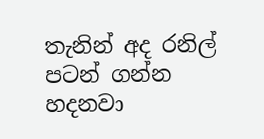තැනින් අද රනිල් පටන් ගන්න හදනවා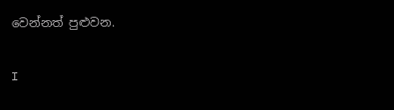වෙන්නත් පුළුවන.

I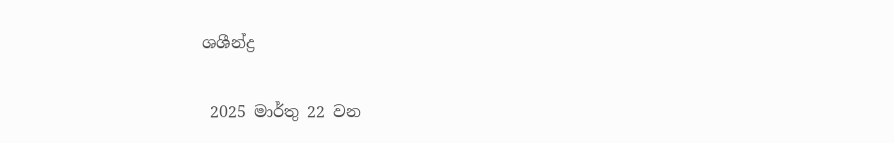ශශීන්ද්‍ර

 2025 මාර්තු 22 වන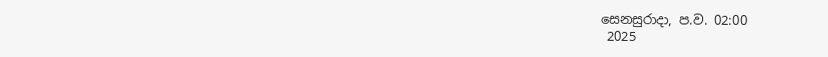සෙනසුරාදා, ප.ව. 02:00
 2025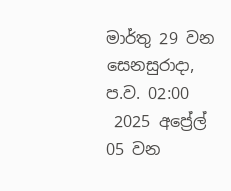මාර්තු 29 වන සෙනසුරාදා, ප.ව. 02:00
 2025 අප්‍රේල් 05 වන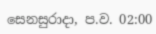සෙනසුරාදා, ප.ව. 02:00